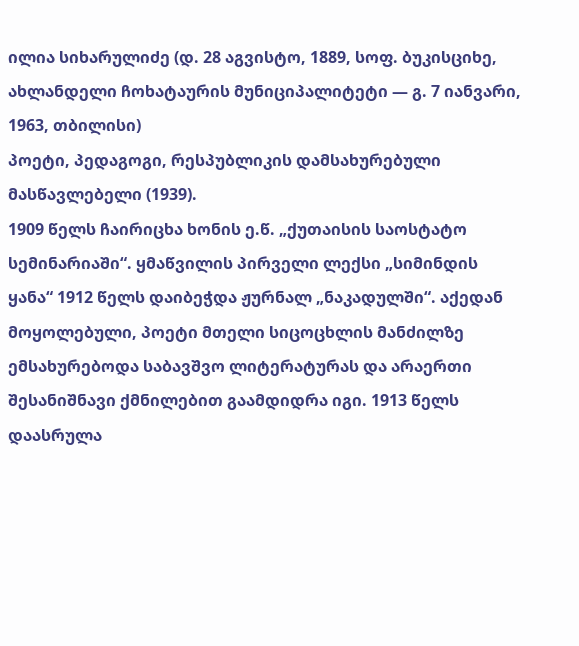ილია სიხარულიძე (დ. 28 აგვისტო, 1889, სოფ. ბუკისციხე, ახლანდელი ჩოხატაურის მუნიციპალიტეტი — გ. 7 იანვარი, 1963, თბილისი)
პოეტი, პედაგოგი, რესპუბლიკის დამსახურებული მასწავლებელი (1939).
1909 წელს ჩაირიცხა ხონის ე.წ. „ქუთაისის საოსტატო სემინარიაში“. ყმაწვილის პირველი ლექსი „სიმინდის ყანა“ 1912 წელს დაიბეჭდა ჟურნალ „ნაკადულში“. აქედან მოყოლებული, პოეტი მთელი სიცოცხლის მანძილზე ემსახურებოდა საბავშვო ლიტერატურას და არაერთი შესანიშნავი ქმნილებით გაამდიდრა იგი. 1913 წელს დაასრულა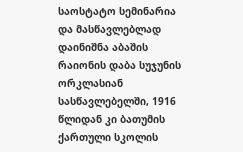საოსტატო სემინარია და მასწავლებლად დაინიშნა აბაშის რაიონის დაბა სუჯუნის ორკლასიან სასწავლებელში, 1916 წლიდან კი ბათუმის ქართული სკოლის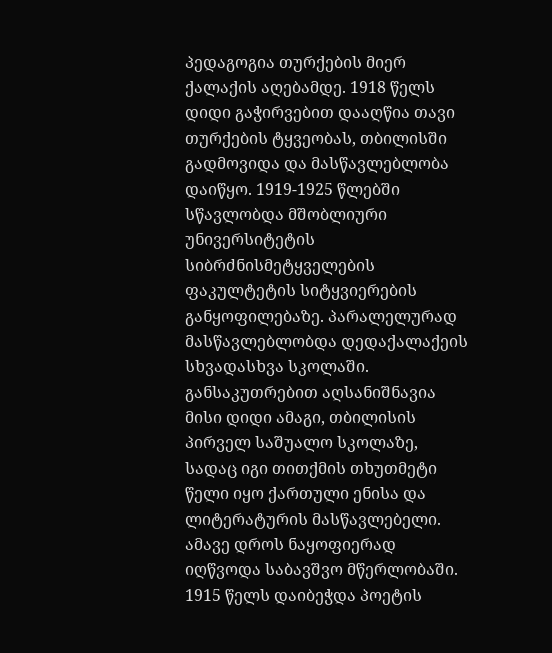პედაგოგია თურქების მიერ ქალაქის აღებამდე. 1918 წელს დიდი გაჭირვებით დააღწია თავი თურქების ტყვეობას, თბილისში გადმოვიდა და მასწავლებლობა დაიწყო. 1919-1925 წლებში სწავლობდა მშობლიური უნივერსიტეტის სიბრძნისმეტყველების ფაკულტეტის სიტყვიერების განყოფილებაზე. პარალელურად მასწავლებლობდა დედაქალაქეის სხვადასხვა სკოლაში. განსაკუთრებით აღსანიშნავია მისი დიდი ამაგი, თბილისის პირველ საშუალო სკოლაზე, სადაც იგი თითქმის თხუთმეტი წელი იყო ქართული ენისა და ლიტერატურის მასწავლებელი. ამავე დროს ნაყოფიერად იღწვოდა საბავშვო მწერლობაში. 1915 წელს დაიბეჭდა პოეტის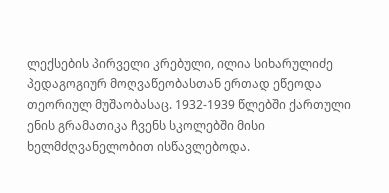ლექსების პირველი კრებული, ილია სიხარულიძე პედაგოგიურ მოღვაწეობასთან ერთად ეწეოდა თეორიულ მუშაობასაც. 1932-1939 წლებში ქართული ენის გრამათიკა ჩვენს სკოლებში მისი ხელმძღვანელობით ისწავლებოდა.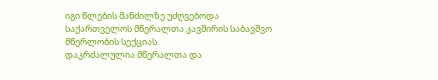იგი წლების მანძილზე უძღვებოდა საქართველოს მწერალთა კავშირის საბავშვო მწერლობის სექციას.
დაკრძალულია მწერალთა და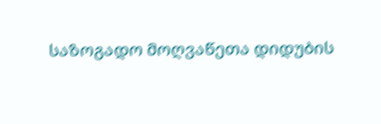საზოგადო მოღვაწეთა დიდუბის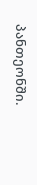პანთეონში.